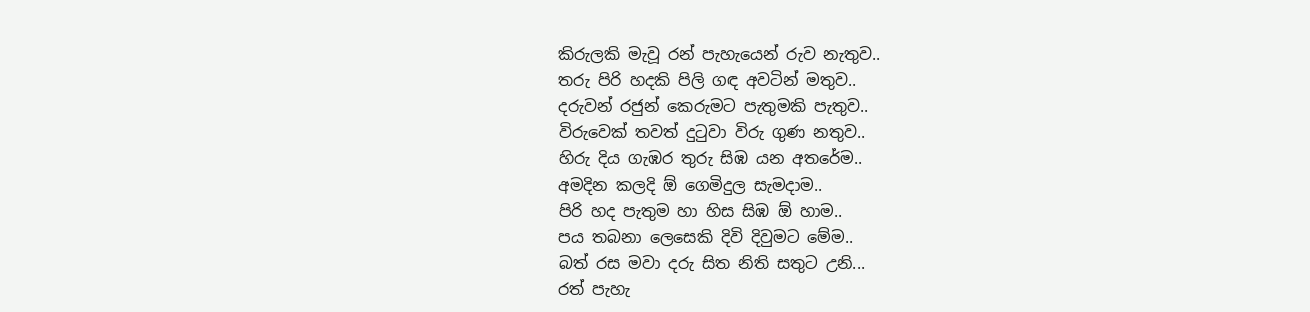කිරුලකි මැවූ රන් පැහැයෙන් රුව නැතුව..
තරු පිරි හදකි පිලි ගඳ අවටින් මතුව..
දරුවන් රජුන් කෙරුමට පැතුමකි පැතුව..
විරුවෙක් තවත් දුටුවා විරු ගුණ නතුව..
හිරු දිය ගැඹර තුරු සිඹ යන අතරේම..
අමදින කලදි ඕ ගෙමිදුල සැමදාම..
පිරි හද පැතුම හා හිස සිඹ ඕ හාම..
පය තබනා ලෙසෙකි දිවි දිවුමට මේම..
බත් රස මවා දරු සිත නිති සතුට උනි...
රත් පැහැ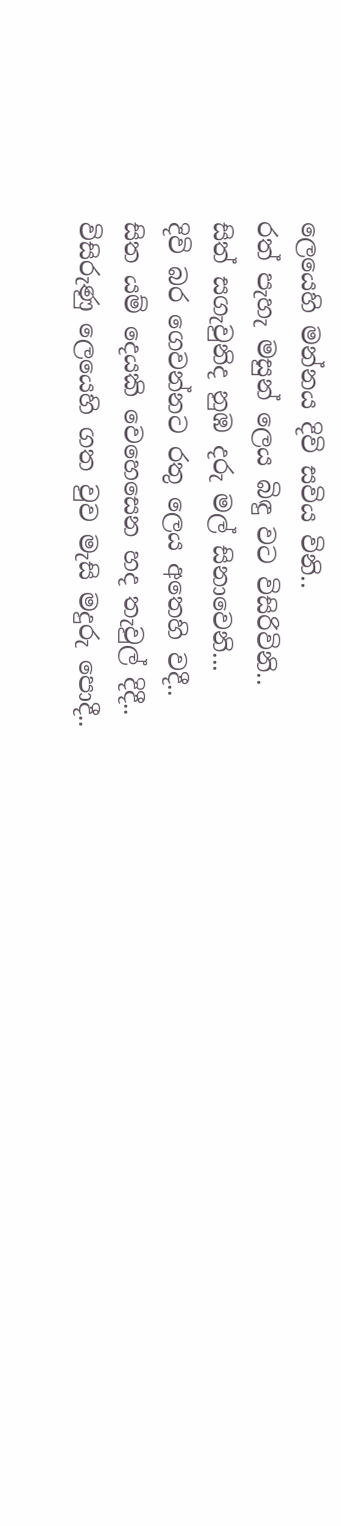ලෙයෙහි මන්නය දිවි සවිය විනි..
රත් පැහැ මසුන් ලෙය බිඳු වට විසිරිවිනි..
සිත් සගැවුනිද නුඹ දරු මල් සිනාවෙනි...
දිවි බර ගෙවන්නට රතු ලෙය අතෙහි වදී..
සිත යම් දෙයකි වෙහෙසෙන හද තැවුල් දිදී..
විසිරුණු ලෙයෙහි ගත වුව මැසි මදුරු පොදී..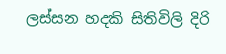ලස්සන හදකි සිතිවිලි දිරි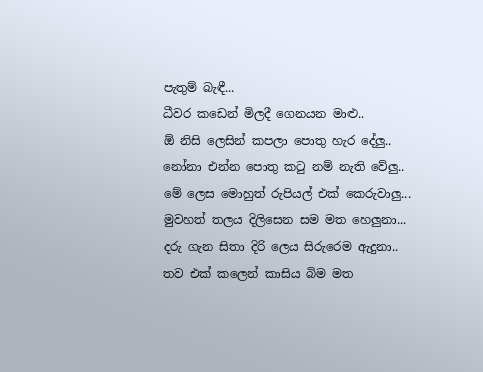පැතුම් බැඳී...
ධීවර කඩෙන් මිලදී ගෙනයන මාළු..
ඕ නිසි ලෙසින් කපලා පොතු හැර දේලු..
නෝනා එන්න පොතු කටු නම් නැති වේලු..
මේ ලෙස මොහුත් රුපියල් එක් කෙරුවාලු...
මුවහත් තලය දිලිසෙන සම මත හෙලුනා...
දරු ගැන සිතා දිරි ලෙය සිරුරෙම ඇදුනා..
තව එක් කලෙන් කාසිය බිම මත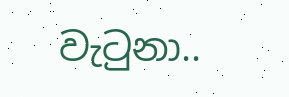වැටුනා..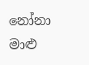නෝනා මාළු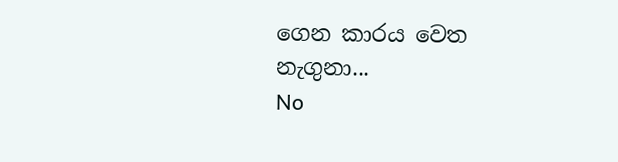ගෙන කාරය වෙත නැගුනා...
No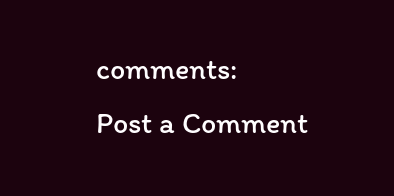comments:
Post a Comment